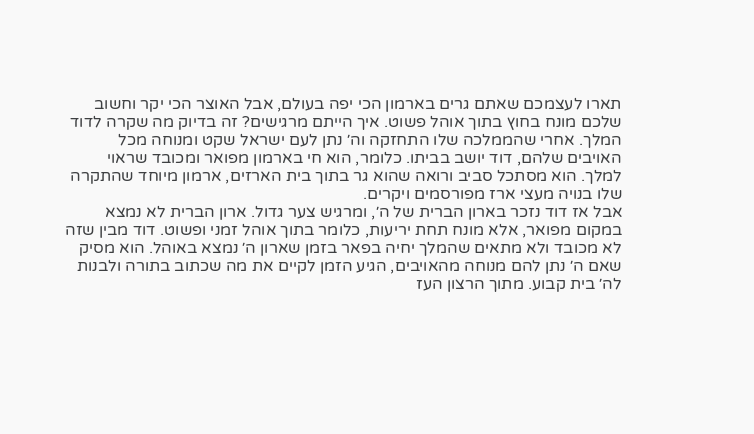תארו לעצמכם שאתם גרים בארמון הכי יפה בעולם, אבל האוצר הכי יקר וחשוב שלכם מונח בחוץ בתוך אוהל פשוט. איך הייתם מרגישים? זה בדיוק מה שקרה לדוד המלך. אחרי שהממלכה שלו התחזקה וה׳ נתן לעם ישראל שקט ומנוחה מכל האויבים שלהם, דוד יושב בביתו. כלומר, הוא חי בארמון מפואר ומכובד שראוי למלך. הוא מסתכל סביב ורואה שהוא גר בתוך בית הארזים, ארמון מיוחד שהתקרה שלו בנויה מעצי ארז מפורסמים ויקרים.
אבל אז דוד נזכר בארון הברית של ה׳, ומרגיש צער גדול. ארון הברית לא נמצא במקום מפואר, אלא מונח תחת יריעות, כלומר בתוך אוהל זמני ופשוט. דוד מבין שזה לא מכובד ולא מתאים שהמלך יחיה בפאר בזמן שארון ה׳ נמצא באוהל. הוא מסיק שאם ה׳ נתן להם מנוחה מהאויבים, הגיע הזמן לקיים את מה שכתוב בתורה ולבנות לה׳ בית קבוע. מתוך הרצון העז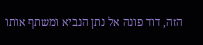הזה, דוד פונה אל נתן הנביא ומשתף אותו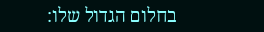בחלום הגדול שלו: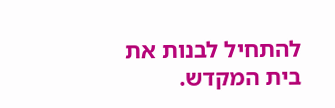להתחיל לבנות את בית המקדש.